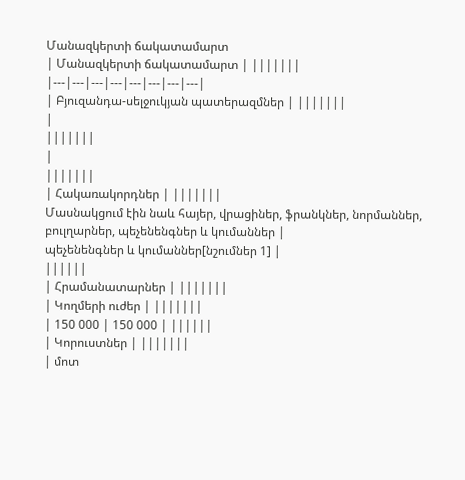Մանազկերտի ճակատամարտ
| Մանազկերտի ճակատամարտ | |||||||
|---|---|---|---|---|---|---|---|
| Բյուզանդա-սելջուկյան պատերազմներ | |||||||
|
|||||||
|
|||||||
| Հակառակորդներ | |||||||
Մասնակցում էին նաև հայեր, վրացիներ, ֆրանկներ, նորմաններ, բուլղարներ, պեչենենգներ և կումաններ |
պեչենենգներ և կումաններ[նշումներ 1] |
||||||
| Հրամանատարներ | |||||||
| Կողմերի ուժեր | |||||||
| 150 000 | 150 000 | ||||||
| Կորուստներ | |||||||
| մոտ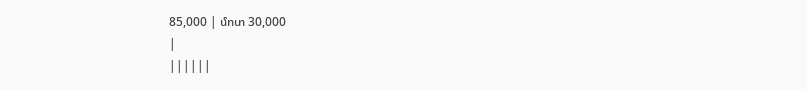85,000 | մոտ 30,000
|
||||||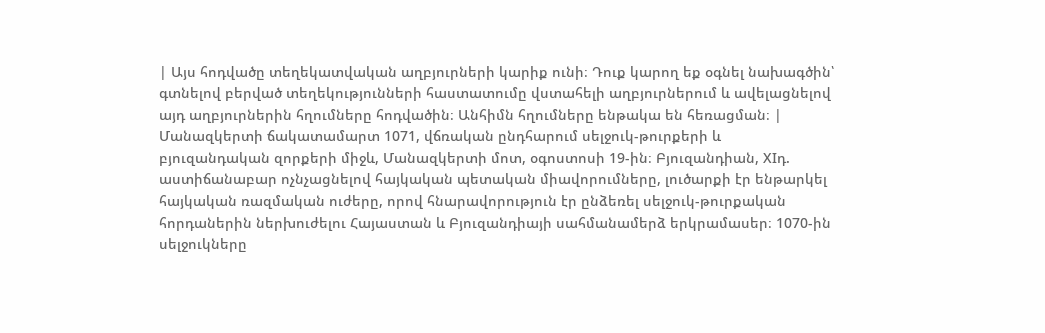| Այս հոդվածը տեղեկատվական աղբյուրների կարիք ունի։ Դուք կարող եք օգնել նախագծին՝ գտնելով բերված տեղեկությունների հաստատումը վստահելի աղբյուրներում և ավելացնելով այդ աղբյուրներին հղումները հոդվածին։ Անհիմն հղումները ենթակա են հեռացման։ |
Մանազկերտի ճակատամարտ 1071, վճռական ընդհարում սելջուկ-թուրքերի և բյուզանդական զորքերի միջև, Մանազկերտի մոտ, օգոստոսի 19-ին։ Բյուզանդիան, XIդ. աստիճանաբար ոչնչացնելով հայկական պետական միավորումները, լուծարքի էր ենթարկել հայկական ռազմական ուժերը, որով հնարավորություն էր ընձեռել սելջուկ-թուրքական հորդաներին ներխուժելու Հայաստան և Բյուզանդիայի սահմանամերձ երկրամասեր։ 1070-ին սելջուկները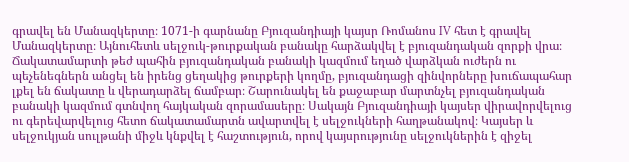գրավել են Մանազկերտը։ 1071-ի գարնանը Բյուզանդիայի կայսր Ռոմանոս IV հետ է գրավել Մանազկերտը։ Այնուհետև սելջուկ-թուրքական բանակը հարձակվել է բյուզանդական զորքի վրա։ Ճակատամարտի թեժ պահին բյուզանդական բանակի կազմում եղած վարձկան ուժերն ու պեչենեգներն անցել են իրենց ցեղակից թուրքերի կողմը, բյուզանդացի զինվորները խուճապահար լքել են ճակատը և վերադարձել ճամբար։ Շարունակել են քաջաբար մարտնչել բյուզանդական բանակի կազմում գտնվող հայկական զորամասերը։ Սակայն Բյուզանդիայի կայսեր վիրավորվելուց ու գերեվարվելուց հետո ճակատամարտն ավարտվել է սելջուկների հաղթանակով։ Կայսեր և սելջուկյան սուլթանի միջև կնքվել է հաշտություն, որով կայսրությունը սելջուկներին է զիջել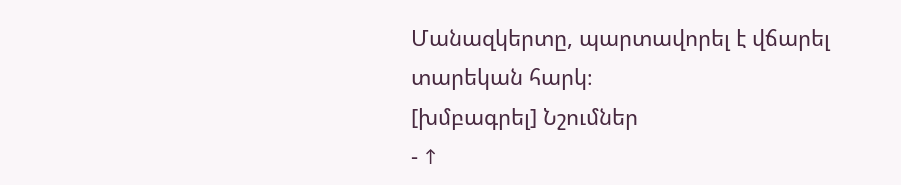Մանազկերտը, պարտավորել է վճարել տարեկան հարկ։
[խմբագրել] Նշումներ
- ↑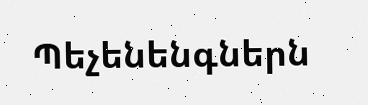Պեչենենգներն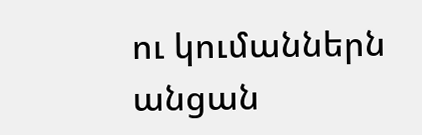ու կումաններն անցան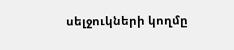սելջուկների կողմը